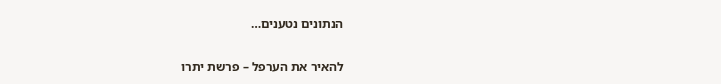הנתונים נטענים…

להאיר את הערפל – פרשת יתרו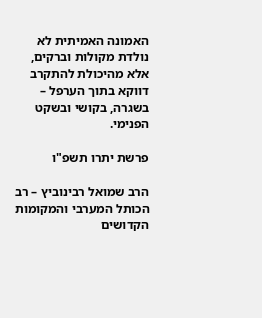האמונה האמיתית לא נולדת מקולות וברקים, אלא מהיכולת להתקרב דווקא בתוך הערפל – בשגרה, בקושי ובשקט הפנימי.

פרשת יתרו תשפ"ו

הרב שמואל רבינוביץ – רב הכותל המערבי והמקומות הקדושים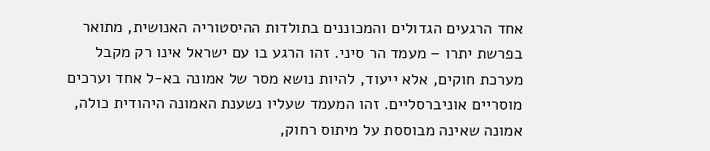אחד הרגעים הגדולים והמכוננים בתולדות ההיסטוריה האנושית, מתואר בפרשת יתרו – מעמד הר סיני. זהו הרגע בו עם ישראל אינו רק מקבל מערכת חוקים, אלא ייעוד, להיות נושא מסר של אמונה בא-ל אחד וערכים מוסריים אוניברסליים. זהו המעמד שעליו נשענת האמונה היהודית כולה, אמונה שאינה מבוססת על מיתוס רחוק,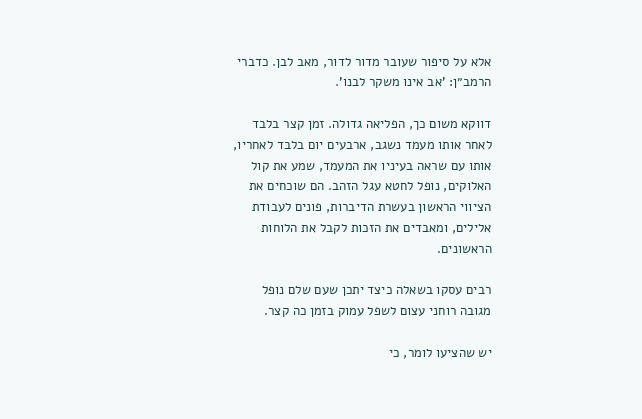אלא על סיפור שעובר מדור לדור, מאב לבן. כדברי הרמב״ן: 'אב אינו משקר לבנו'.

דווקא משום כך, הפליאה גדולה. זמן קצר בלבד לאחר אותו מעמד נשגב, ארבעים יום בלבד לאחריו,  אותו עם שראה בעיניו את המעמד, שמע את קול האלוקים, נופל לחטא עגל הזהב. הם שוכחים את הציווי הראשון בעשרת הדיברות, פונים לעבודת אלילים, ומאבדים את הזכות לקבל את הלוחות הראשונים.

רבים עסקו בשאלה כיצד יתכן שעם שלם נופל מגובה רוחני עצום לשפל עמוק בזמן כה קצר.

יש שהציעו לומר, כי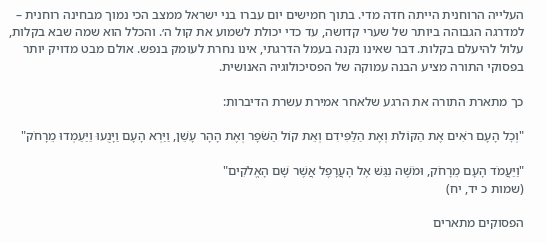העלייה הרוחנית הייתה חדה מדי. בתוך חמישים יום עברו בני ישראל ממצב הכי נמוך מבחינה רוחנית – למדרגה הגבוהה ביותר של שערי קדושה, עד כדי יכולת לשמוע את קול ה׳. והכלל הוא שמה שבא בקלות, עלול להיעלם בקלות. דבר שאינו נקנה בעמל הדרגתי, אינו נחרת לעומק בנפש. אולם מבט מדויק יותר בפסוקי התורה מציע הבנה עמוקה של הפסיכולוגיה האנושית.

כך מתארת התורה את הרגע שלאחר אמירת עשרת הדיברות:

"וְכׇל הָעָם רֹאִים אֶת הַקּוֹלֹת וְאֶת הַלַּפִּידִם וְאֵת קוֹל הַשֹּׁפָר וְאֶת הָהָר עָשֵׁן, וַיַּרְא הָעָם וַיָּנֻעוּ וַיַּעַמְדוּ מֵרָחֹק"

"וַיַּעֲמֹד הָעָם מֵרָחֹק, וּמֹשֶׁה נִגַּשׁ אֶל הָעֲרָפֶל אֲשֶׁר שָׁם הָאֱלֹקִים"
(שמות כ יד, יח)

הפסוקים מתארים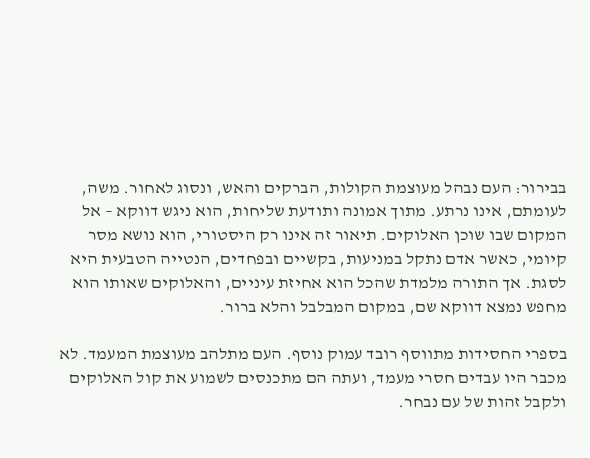בבירור: העם נבהל מעוצמת הקולות, הברקים והאש, ונסוג לאחור. משה, לעומתם, אינו נרתע. מתוך אמונה ותודעת שליחות, הוא ניגש דווקא – אל המקום שבו שוכן האלוקים. תיאור זה אינו רק היסטורי, הוא נושא מסר קיומי, כאשר אדם נתקל במניעות, בקשיים ובפחדים, הנטייה הטבעית היא לסגת. אך התורה מלמדת שהכל הוא אחיזת עיניים, והאלוקים שאותו הוא מחפש נמצא דווקא שם, במקום המבלבל והלא ברור.

בספרי החסידות מתווסף רובד עמוק נוסף. העם מתלהב מעוצמת המעמד. לא מכבר היו עבדים חסרי מעמד, ועתה הם מתכנסים לשמוע את קול האלוקים ולקבל זהות של עם נבחר.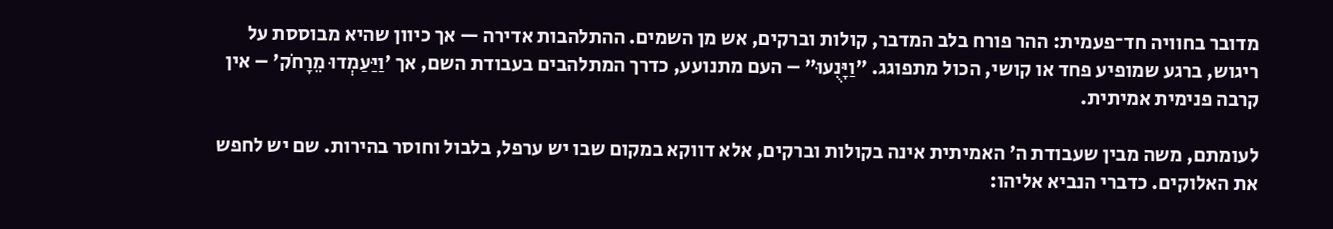מדובר בחוויה חד־פעמית: ההר פורח בלב המדבר, קולות וברקים, אש מן השמים. ההתלהבות אדירה — אך כיוון שהיא מבוססת על ריגוש, ברגע שמופיע פחד או קושי, הכול מתפוגג. "וַיָּנֻעוּ" – העם מתנועע, כדרך המתלהבים בעבודת השם, אך 'וַיַּעַמְדוּ מֵרָחֹק' – אין קרבה פנימית אמיתית.

לעומתם, משה מבין שעבודת ה׳ האמיתית אינה בקולות וברקים, אלא דווקא במקום שבו יש ערפל, בלבול וחוסר בהירות. שם יש לחפש את האלוקים. כדברי הנביא אליהו: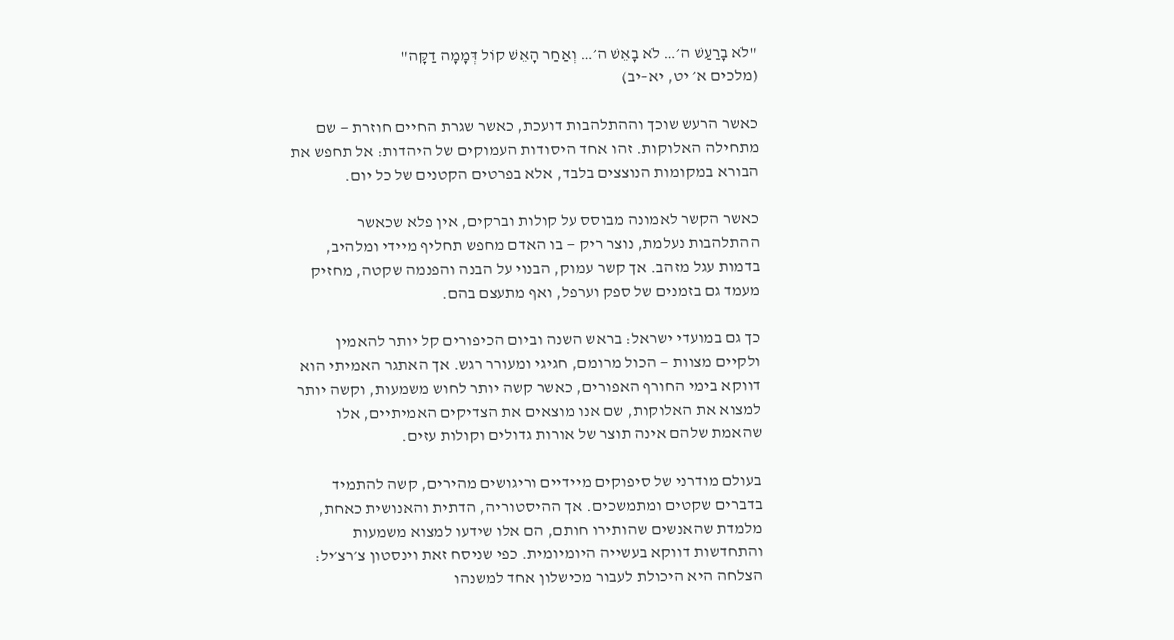"לֹא בָרַעַשׁ ה׳… לֹא בָאֵשׁ ה׳… וְאַחַר הָאֵשׁ קוֹל דְּמָמָה דַקָּה"
(מלכים א׳ יט, יא–יב)

כאשר הרעש שוכך וההתלהבות דועכת, כאשר שגרת החיים חוזרת — שם מתחילה האלוקות. זהו אחד היסודות העמוקים של היהדות: אל תחפש את הבורא במקומות הנוצצים בלבד, אלא בפרטים הקטנים של כל יום.

כאשר הקשר לאמונה מבוסס על קולות וברקים, אין פלא שכאשר ההתלהבות נעלמת, נוצר ריק — בו האדם מחפש תחליף מיידי ומלהיב, בדמות עגל מזהב. אך קשר עמוק, הבנוי על הבנה והפנמה שקטה, מחזיק מעמד גם בזמנים של ספק וערפל, ואף מתעצם בהם.

כך גם במועדי ישראל: בראש השנה וביום הכיפורים קל יותר להאמין ולקיים מצוות — הכול מרומם, חגיגי ומעורר רגש. אך האתגר האמיתי הוא דווקא בימי החורף האפורים, כאשר קשה יותר לחוש משמעות, וקשה יותר למצוא את האלוקות, שם אנו מוצאים את הצדיקים האמיתיים, אלו שהאמת שלהם אינה תוצר של אורות גדולים וקולות עזים.

בעולם מודרני של סיפוקים מיידיים וריגושים מהירים, קשה להתמיד בדברים שקטים ומתמשכים. אך ההיסטוריה, הדתית והאנושית כאחת, מלמדת שהאנשים שהותירו חותם, הם אלו שידעו למצוא משמעות והתחדשות דווקא בעשייה היומיומית. כפי שניסח זאת וינסטון צ׳רצ׳יל: הצלחה היא היכולת לעבור מכישלון אחד למשנהו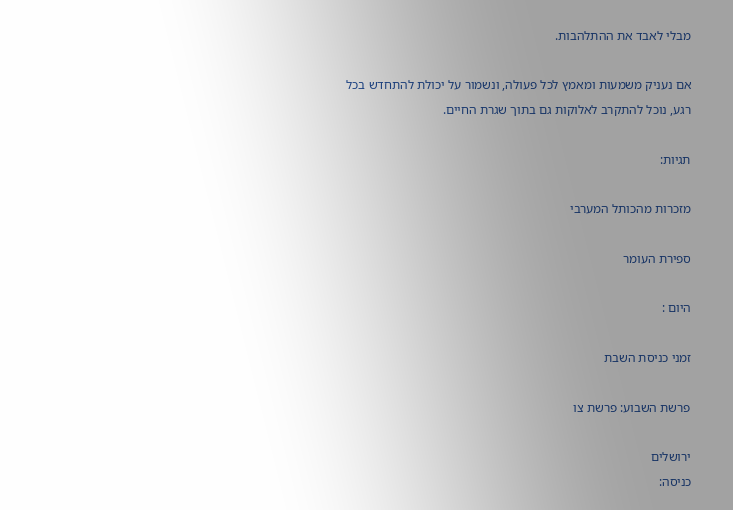מבלי לאבד את ההתלהבות.

אם נעניק משמעות ומאמץ לכל פעולה, ונשמור על יכולת להתחדש בכל רגע, נוכל להתקרב לאלוקות גם בתוך שגרת החיים.

תגיות:

מזכרות מהכותל המערבי

ספירת העומר

היום :

זמני כניסת השבת

פרשת השבוע: פרשת צו

ירושלים
כניסה: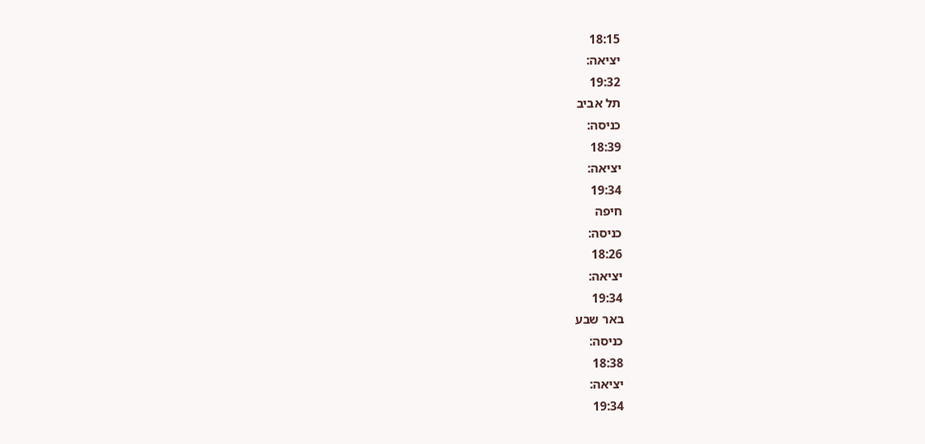18:15
יציאה:
19:32
תל אביב
כניסה:
18:39
יציאה:
19:34
חיפה
כניסה:
18:26
יציאה:
19:34
באר שבע
כניסה:
18:38
יציאה:
19:34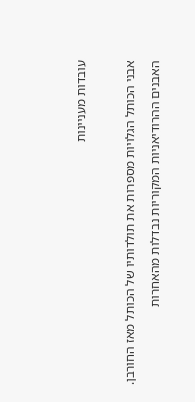עובדות מעניינות

אבני הכותל הגלויות מספרות את תולדותיו של הכותל מאז החורבן. האבנים ההרודיאניות המקוריות נבדלות מהאחרות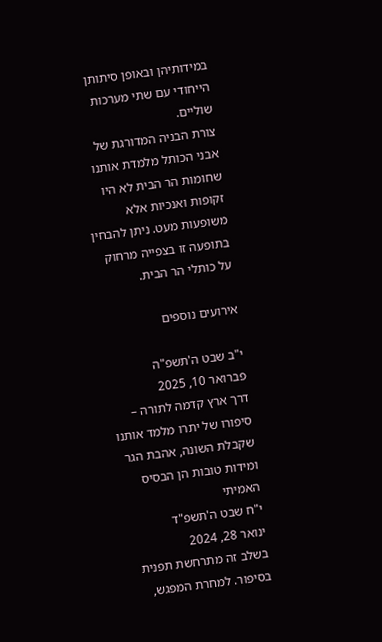במידותיהן ובאופן סיתותן הייחודי עם שתי מערכות שוליים.
צורת הבניה המדורגת של אבני הכותל מלמדת אותנו שחומות הר הבית לא היו זקופות ואנכיות אלא משופעות מעט. ניתן להבחין בתופעה זו בצפייה מרחוק על כותלי הר הבית.

אירועים נוספים

י"ב שבט ה'תשפ"ה
פברואר 10, 2025
דרך ארץ קדמה לתורה – סיפורו של יתרו מלמד אותנו שקבלת השונה, אהבת הגר ומידות טובות הן הבסיס האמיתי
י"ח שבט ה'תשפ"ד
ינואר 28, 2024
בשלב זה מתרחשת תפנית בסיפור. למחרת המפגש,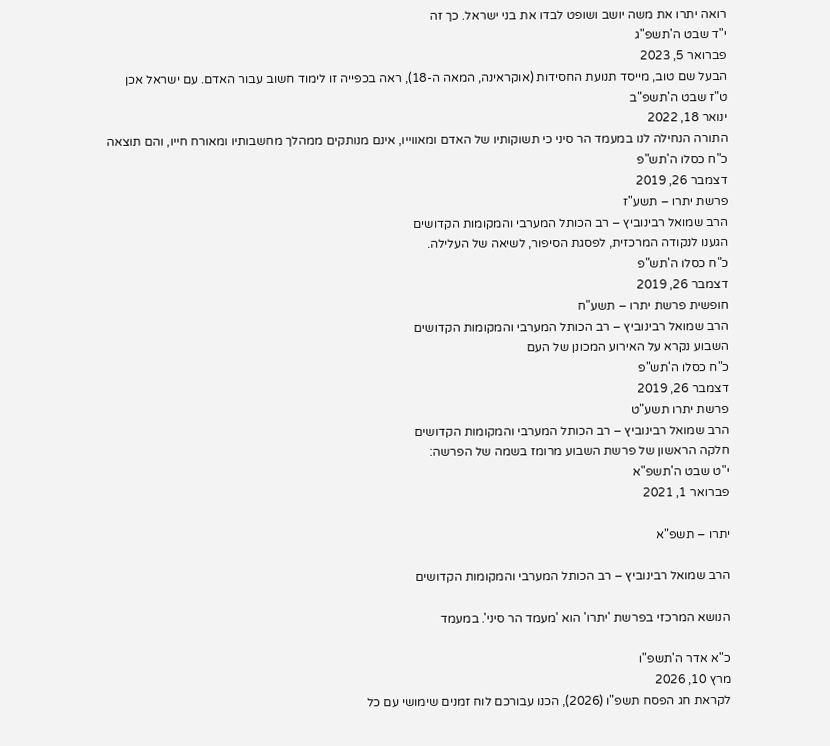רואה יתרו את משה יושב ושופט לבדו את בני ישראל. כך זה
י"ד שבט ה'תשפ"ג
פברואר 5, 2023
הבעל שם טוב, מייסד תנועת החסידות (אוקראינה, המאה ה-18), ראה בכפייה זו לימוד חשוב עבור האדם. עם ישראל אכן
ט"ז שבט ה'תשפ"ב
ינואר 18, 2022
התורה הנחילה לנו במעמד הר סיני כי תשוקותיו של האדם ומאווייו, אינם מנותקים ממהלך מחשבותיו ומאורח חייו, והם תוצאה
כ"ח כסלו ה'תש"פ
דצמבר 26, 2019
פרשת יתרו – תשע"ז
הרב שמואל רבינוביץ – רב הכותל המערבי והמקומות הקדושים
הגענו לנקודה המרכזית, לפסגת הסיפור, לשיאה של העלילה.
כ"ח כסלו ה'תש"פ
דצמבר 26, 2019
חופשית פרשת יתרו – תשע"ח
הרב שמואל רבינוביץ – רב הכותל המערבי והמקומות הקדושים
השבוע נקרא על האירוע המכונן של העם
כ"ח כסלו ה'תש"פ
דצמבר 26, 2019
פרשת יתרו תשע"ט
הרב שמואל רבינוביץ – רב הכותל המערבי והמקומות הקדושים
חלקה הראשון של פרשת השבוע מרומז בשמה של הפרשה:
י"ט שבט ה'תשפ"א
פברואר 1, 2021

יתרו – תשפ"א

הרב שמואל רבינוביץ – רב הכותל המערבי והמקומות הקדושים

הנושא המרכזי בפרשת 'יתרו' הוא 'מעמד הר סיני'. במעמד

כ"א אדר ה'תשפ"ו
מרץ 10, 2026
לקראת חג הפסח תשפ"ו (2026), הכנו עבורכם לוח זמנים שימושי עם כל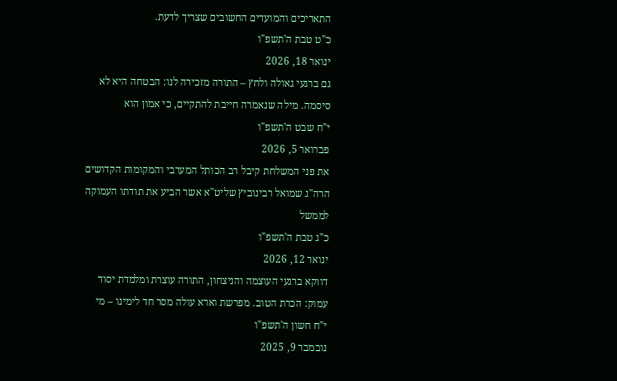התאריכים והמועדים החשובים שצריך לדעת.
כ"ט טבת ה'תשפ"ו
ינואר 18, 2026
גם ברגעי גאולה ולחץ – התורה מזכירה לנו: הבטחה היא לא סיסמה. מילה שנאמרה חייבת להתקיים, כי אמון הוא
י"ח שבט ה'תשפ"ו
פברואר 5, 2026
את פני המשלחת קיבל רב הכותל המערבי והמקומות הקדושים הרה"ג שמואל רבינוביץ שליט"א אשר הביע את תודתו העמוקה לממשל
כ"ג טבת ה'תשפ"ו
ינואר 12, 2026
דווקא ברגעי העוצמה והניצחון, התורה עוצרת ומלמדת יסוד עמוק: הכרת הטוב. מפרשת וארא עולה מסר חד לימינו – מי
י"ח חשון ה'תשפ"ו
נובמבר 9, 2025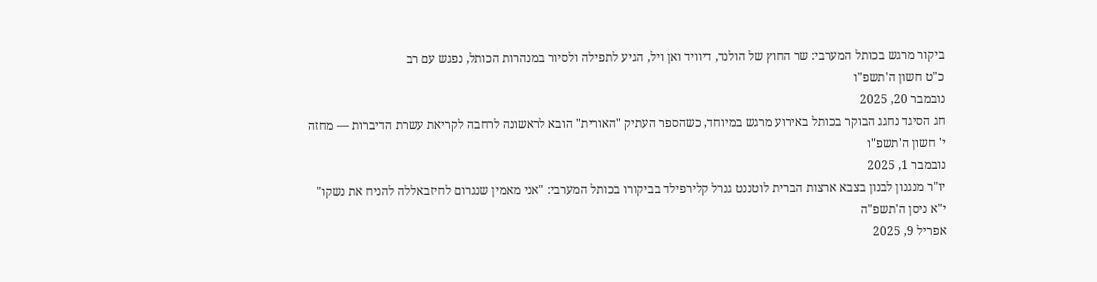ביקור מרגש בכותל המערבי: שר החוץ של הולנד, דיוויד ואן ויל, הגיע לתפילה ולסיור במנהרות הכותל, נפגש עם רב
כ"ט חשון ה'תשפ"ו
נובמבר 20, 2025
חג הסיגד נחגג הבוקר בכותל באירוע מרגש במיוחד, כשהספר העתיק "האורית" הובא לראשונה לרחבה לקריאת עשרת הדיברות — מחזה
י' חשון ה'תשפ"ו
נובמבר 1, 2025
יו"ר מנגנון לבנון בצבא ארצות הברית לוטננט גנרל קלירפילד בביקורו בכותל המערבי: "אני מאמין שנגרום לחיזבאללה להניח את נשקו"
י"א ניסן ה'תשפ"ה
אפריל 9, 2025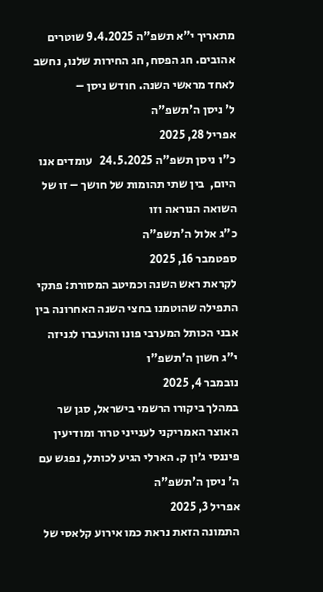מתאריך י"א תשפ"ה 9.4.2025 שוטרים אהובים. חג הפסח, חג החירות שלנו, נחשב לאחד מראשי השנה. חודש ניסן –
ל' ניסן ה'תשפ"ה
אפריל 28, 2025
כ"ו ניסן תשפ"ה 24.5.2025   עומדים אנו היום,  בין שתי תהומות של חושך – זו של השואה הנוראה וזו
כ"ג אלול ה'תשפ"ה
ספטמבר 16, 2025
לקראת ראש השנה וכמיטב המסורת: פתקי התפילה שהוטמנו בחצי השנה האחרונה בין אבני הכותל המערבי פונו והועברו לגניזה
י"ג חשון ה'תשפ"ו
נובמבר 4, 2025
במהלך ביקורו הרשמי בישראל, סגן שר האוצר האמריקני לענייני טרור ומודיעין פיננסי ג׳ון ק. הארלי הגיע לכותל, נפגש עם
ה' ניסן ה'תשפ"ה
אפריל 3, 2025
התמונה הזאת נראת כמו אירוע קלאסי של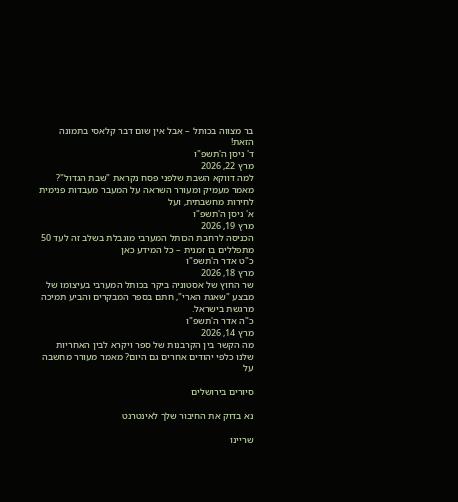בר מצווה בכותל – אבל אין שום דבר קלאסי בתמונה הזאת!
ד' ניסן ה'תשפ"ו
מרץ 22, 2026
למה דווקא השבת שלפני פסח נקראת "שבת הגדול"? מאמר מעמיק ומעורר השראה על המעבר מעבדות פנימית לחירות מחשבתית, ועל
א' ניסן ה'תשפ"ו
מרץ 19, 2026
הכניסה לרחבת הכותל המערבי מוגבלת בשלב זה לעד 50 מתפללים בו זמנית – כל המידע כאן
כ"ט אדר ה'תשפ"ו
מרץ 18, 2026
שר החוץ של אסטוניה ביקר בכותל המערבי בעיצומו של מבצע "שאגת הארי", חתם בספר המבקרים והביע תמיכה מרגשת בישראל.
כ"ה אדר ה'תשפ"ו
מרץ 14, 2026
מה הקשר בין הקרבנות של ספר ויקרא לבין האחריות שלנו כלפי יהודים אחרים גם היום? מאמר מעורר מחשבה על

סיורים בירושלים

נא בדוק את החיבור שלך לאינטרנט

שריינו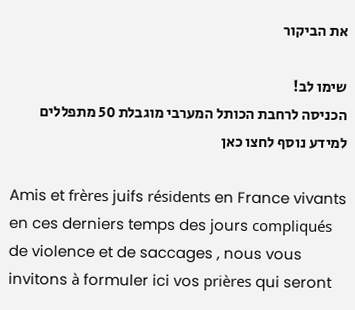את הביקור

שימו לב!
הכניסה לרחבת הכותל המערבי מוגבלת 50 מתפללים
למידע נוסף לחצו כאן

Amis et frères juifs résidents en France vivants en ces derniers temps des jours compliqués de violence et de saccages , nous vous invitons à formuler ici vos prières qui seront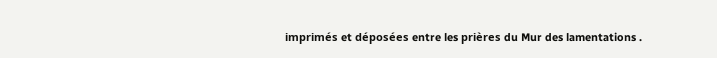imprimés et déposées entre les prières du Mur des lamentations .